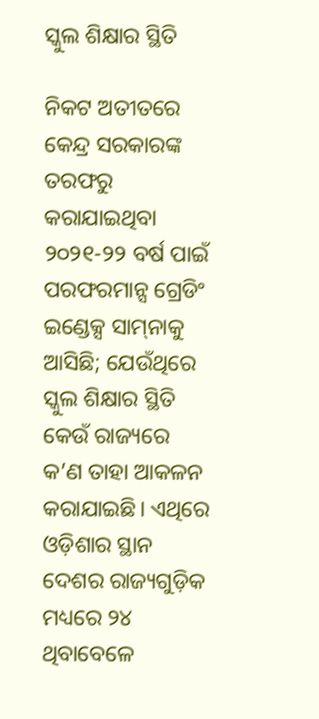ସ୍କୁଲ ଶିକ୍ଷାର ସ୍ଥିତି

ନିକଟ ଅତୀତରେ କେନ୍ଦ୍ର ସରକାରଙ୍କ ତରଫରୁ କରାଯାଇଥିବା ୨୦୨୧-୨୨ ବର୍ଷ ପାଇଁ ପରଫରମାନ୍ସ ଗ୍ରେଡିଂ ଇଣ୍ଡେକ୍ସ ସାମ୍‌ନାକୁ ଆସିଛି; ଯେଉଁଥିରେ ସ୍କୁଲ ଶିକ୍ଷାର ସ୍ଥିତି କେଉଁ ରାଜ୍ୟରେ କ’ଣ ତାହା ଆକଳନ କରାଯାଇଛି। ଏଥିରେ ଓଡ଼ିଶାର ସ୍ଥାନ ଦେଶର ରାଜ୍ୟଗୁଡ଼ିକ ମଧ୍ୟରେ ୨୪ ଥିବାବେଳେ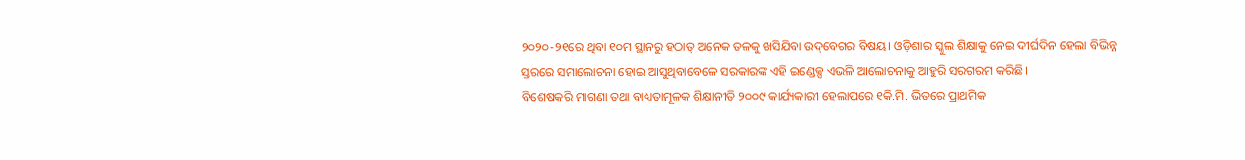୨୦୨୦-୨୧ରେ ଥିବା ୧୦ମ ସ୍ଥାନରୁ ହଠାତ୍‌ ଅନେକ ତଳକୁ ଖସିଯିବା ଉଦ୍‌ବେଗର ବିଷୟ। ଓଡ଼ିଶାର ସ୍କୁଲ ଶିକ୍ଷାକୁ ନେଇ ଦୀର୍ଘଦିନ ହେଲା ବିଭିନ୍ନ ସ୍ତରରେ ସମାଲୋଚନା ହୋଇ ଆସୁଥିବାବେଳେ ସରକାରଙ୍କ ଏହି ଇଣ୍ଡେକ୍ସ ଏଭଳି ଆଲୋଚନାକୁ ଆହୁରି ସରଗରମ କରିଛି।
ବିଶେଷକରି ମାଗଣା ତଥା ବାଧ୍ୟତାମୂଳକ ଶିକ୍ଷାନୀତି ୨୦୦୯ କାର୍ଯ୍ୟକାରୀ ହେଲାପରେ ୧କି.ମି. ଭିତରେ ପ୍ରାଥମିକ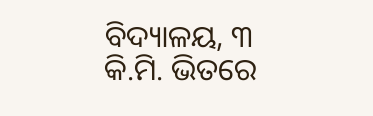ବିଦ୍ୟାଳୟ, ୩ କି.ମି. ଭିତରେ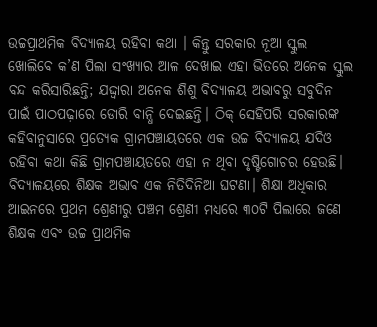ଉଚ୍ଚପ୍ରାଥମିକ ବିଦ୍ୟାଳୟ ରହିବା କଥା । କିନ୍ତୁ ସରକାର ନୂଆ ସ୍କୁଲ ଖୋଲିବେ କ’ଣ ପିଲା ସଂଖ୍ୟାର ଆଳ ଦେଖାଇ ଏହା ଭିତରେ ଅନେକ ସ୍କୁଲ ବନ୍ଦ କରିସାରିଛନ୍ତି; ଯଦ୍ଦ୍ବାରା ଅନେକ ଶିଶୁ ବିଦ୍ୟାଳୟ ଅଭାବରୁ ସବୁଦିନ ପାଇଁ ପାଠପଢ଼ାରେ ଡୋରି ବାନ୍ଧି ଦେଇଛନ୍ତି। ଠିକ୍‌ ସେହିପରି ସରକାରଙ୍କ କହିବାନୁସାରେ ପ୍ରତ୍ୟେକ ଗ୍ରାମପଞ୍ଚାୟତରେ ଏକ ଉଚ୍ଚ ବିଦ୍ୟାଳୟ ଯଦିଓ ରହିବା କଥା କିଛି ଗ୍ରାମପଞ୍ଚାୟତରେ ଏହା ନ ଥିବା ଦୃଷ୍ଟିଗୋଚର ହେଉଛି। ବିଦ୍ୟାଳୟରେ ଶିକ୍ଷକ ଅଭାବ ଏକ ନିତିଦିନିଆ ଘଟଣା। ଶିକ୍ଷା ଅଧିକାର ଆଇନରେ ପ୍ରଥମ ଶ୍ରେଣୀରୁ ପଞ୍ଚମ ଶ୍ରେଣୀ ମଧ୍ୟରେ ୩୦ଟି ପିଲାରେ ଜଣେ ଶିକ୍ଷକ ଏବଂ ଉଚ୍ଚ ପ୍ରାଥମିକ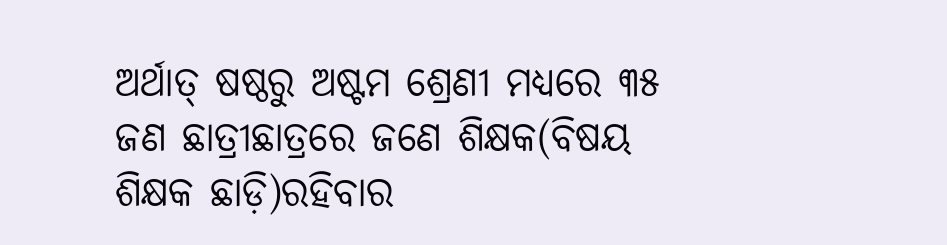ଅର୍ଥାତ୍‌ ଷଷ୍ଠରୁ ଅଷ୍ଟମ ଶ୍ରେଣୀ ମଧ୍ୟରେ ୩୫ ଜଣ ଛାତ୍ରୀଛାତ୍ରରେ ଜଣେ ଶିକ୍ଷକ(ବିଷୟ ଶିକ୍ଷକ ଛାଡ଼ି)ରହିବାର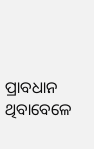ପ୍ରାବଧାନ ଥିବାବେଳେ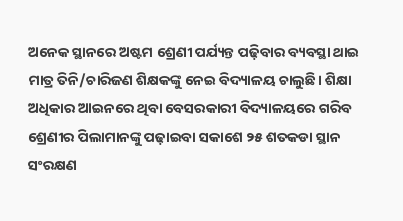ଅନେକ ସ୍ଥାନରେ ଅଷ୍ଟମ ଶ୍ରେଣୀ ପର୍ଯ୍ୟନ୍ତ ପଢ଼ିବାର ବ୍ୟବସ୍ଥା ଥାଇ ମାତ୍ର ତିନି/ଚାରିଜଣ ଶିକ୍ଷକଙ୍କୁ ନେଇ ବିଦ୍ୟାଳୟ ଚାଲୁଛି। ଶିକ୍ଷା ଅଧିକାର ଆଇନରେ ଥିବା ବେସରକାରୀ ବିଦ୍ୟାଳୟରେ ଗରିବ ଶ୍ରେଣୀର ପିଲାମାନଙ୍କୁ ପଢ଼ାଇବା ସକାଶେ ୨୫ ଶତକଡା ସ୍ଥାନ ସଂରକ୍ଷଣ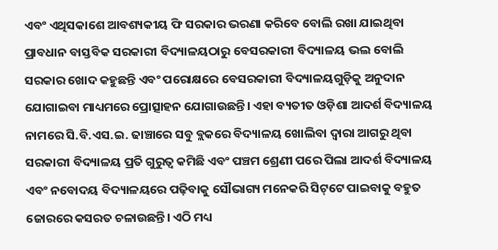ଏବଂ ଏଥିସକାଶେ ଆବଶ୍ୟକୀୟ ଫି ସରକାର ଭରଣା କରିବେ ବୋଲି ରଖା ଯାଇଥିବା ପ୍ରାବଧାନ ବାସ୍ତବିକ ସରକାରୀ ବିଦ୍ୟାଳୟଠାରୁ ବେସରକାରୀ ବିଦ୍ୟାଳୟ ଭଲ ବୋଲି ସରକାର ଖୋଦ କହୁଛନ୍ତି ଏବଂ ପରୋକ୍ଷରେ ବେସରକାରୀ ବିଦ୍ୟାଳୟଗୁଡ଼ିକୁ ଅନୁଦାନ ଯୋଗାଇବା ମାଧ୍ୟମରେ ପ୍ରୋତ୍ସାହନ ଯୋଗାଉଛନ୍ତି। ଏହା ବ୍ୟତୀତ ଓଡ଼ିଶା ଆଦର୍ଶ ବିଦ୍ୟାଳୟ ନାମରେ ସି.ବି.ଏସ.ଇ. ଢାଞ୍ଚାରେ ସବୁ ବ୍ଲକରେ ବିଦ୍ୟାଳୟ ଖୋଲିବା ଦ୍ୱାରା ଆଗରୁ ଥିବା ସରକାରୀ ବିଦ୍ୟାଳୟ ପ୍ରତି ଗୁରୁତ୍ୱ କମିଛି ଏବଂ ପଞ୍ଚମ ଶ୍ରେଣୀ ପରେ ପିଲା ଆଦର୍ଶ ବିଦ୍ୟାଳୟ ଏବଂ ନବୋଦୟ ବିଦ୍ୟାଳୟରେ ପଢ଼ିବାକୁ ସୌଭାଗ୍ୟ ମନେକରି ସିଟ୍‌ଟେ ପାଇବାକୁ ବହୁତ ଜୋରରେ କସରତ ଚଳାଉଛନ୍ତି। ଏଠି ମଧ୍ୟ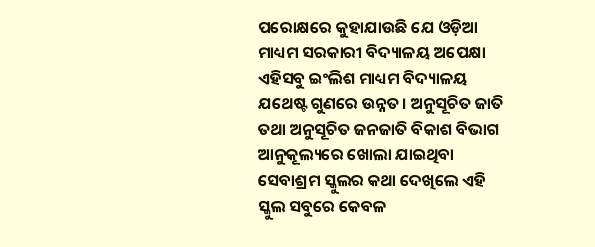ପରୋକ୍ଷରେ କୁହାଯାଉଛି ଯେ ଓଡ଼ିଆ ମାଧ୍ୟମ ସରକାରୀ ବିଦ୍ୟାଳୟ ଅପେକ୍ଷା ଏହିସବୁ ଇଂଲିଶ ମାଧ୍ୟମ ବିଦ୍ୟାଳୟ ଯଥେଷ୍ଟ ଗୁଣରେ ଉନ୍ନତ। ଅନୁସୂଚିତ ଜାତି ତଥା ଅନୁସୂଚିତ ଜନଜାତି ବିକାଶ ବିଭାଗ ଆନୁକୂଲ୍ୟରେ ଖୋଲା ଯାଇଥିବା ସେବାଶ୍ରମ ସ୍କୁଲର କଥା ଦେଖିଲେ ଏହି ସ୍କୁଲ ସବୁରେ କେବଳ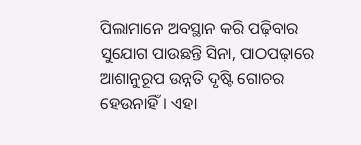ପିଲାମାନେ ଅବସ୍ଥାନ କରି ପଢ଼ିବାର ସୁଯୋଗ ପାଉଛନ୍ତି ସିନା, ପାଠପଢ଼ାରେ ଆଶାନୁରୂପ ଉନ୍ନତି ଦୃଷ୍ଟି ଗୋଚର ହେଉନାହିଁ। ଏହା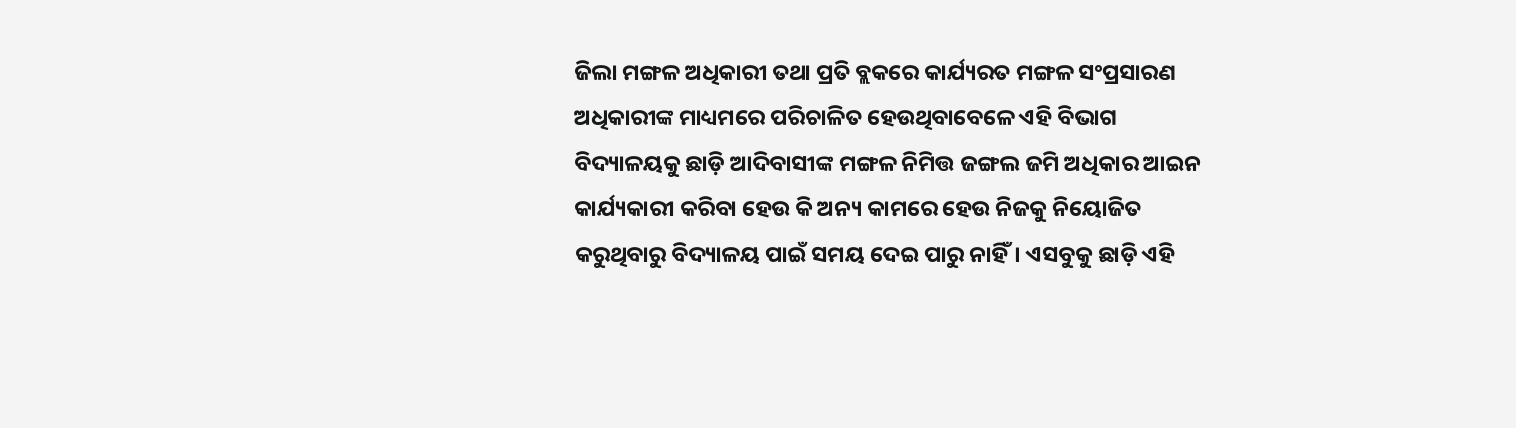ଜିଲା ମଙ୍ଗଳ ଅଧିକାରୀ ତଥା ପ୍ରତି ବ୍ଲକରେ କାର୍ଯ୍ୟରତ ମଙ୍ଗଳ ସଂପ୍ରସାରଣ ଅଧିକାରୀଙ୍କ ମାଧ୍ୟମରେ ପରିଚାଳିତ ହେଉଥିବାବେଳେ ଏହି ବିଭାଗ ବିଦ୍ୟାଳୟକୁ ଛାଡ଼ି ଆଦିବାସୀଙ୍କ ମଙ୍ଗଳ ନିମିତ୍ତ ଜଙ୍ଗଲ ଜମି ଅଧିକାର ଆଇନ କାର୍ଯ୍ୟକାରୀ କରିବା ହେଉ କି ଅନ୍ୟ କାମରେ ହେଉ ନିଜକୁ ନିୟୋଜିତ କରୁଥିବାରୁ ବିଦ୍ୟାଳୟ ପାଇଁ ସମୟ ଦେଇ ପାରୁ ନାହିଁ। ଏସବୁକୁ ଛାଡ଼ି ଏହି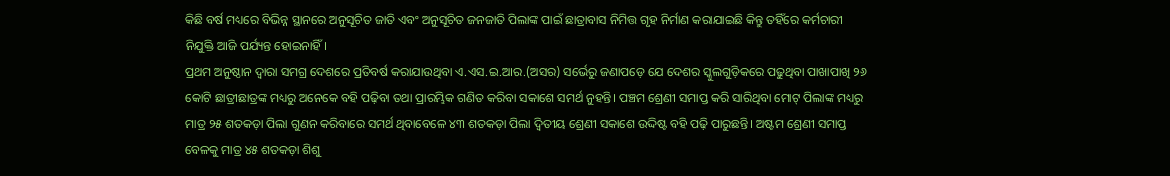କିଛି ବର୍ଷ ମଧ୍ୟରେ ବିଭିନ୍ନ ସ୍ଥାନରେ ଅନୁସୂଚିତ ଜାତି ଏବଂ ଅନୁସୂଚିତ ଜନଜାତି ପିଲାଙ୍କ ପାଇଁ ଛାତ୍ରାବାସ ନିମିତ୍ତ ଗୃହ ନିର୍ମାଣ କରାଯାଇଛି କିନ୍ତୁ ତହିଁରେ କର୍ମଚାରୀ ନିଯୁକ୍ତି ଆଜି ପର୍ଯ୍ୟନ୍ତ ହୋଇନାହିଁ।
ପ୍ରଥମ ଅନୁଷ୍ଠାନ ଦ୍ୱାରା ସମଗ୍ର ଦେଶରେ ପ୍ରତିବର୍ଷ କରାଯାଉଥିବା ଏ.ଏସ.ଇ.ଆର.(ଅସର) ସର୍ଭେରୁ ଜଣାପଡ଼େ ଯେ ଦେଶର ସ୍କୁଲଗୁଡ଼ିକରେ ପଢୁଥିବା ପାଖାପାଖି ୨୬ କୋଟି ଛାତ୍ରୀଛାତ୍ରଙ୍କ ମଧ୍ୟରୁ ଅନେକେ ବହି ପଢ଼ିବା ତଥା ପ୍ରାରମ୍ଭିକ ଗଣିତ କରିବା ସକାଶେ ସମର୍ଥ ନୁହନ୍ତି। ପଞ୍ଚମ ଶ୍ରେଣୀ ସମାପ୍ତ କରି ସାରିଥିବା ମୋଟ୍‌ ପିଲାଙ୍କ ମଧ୍ୟରୁ ମାତ୍ର ୨୫ ଶତକଡ଼ା ପିଲା ଗୁଣନ କରିବାରେ ସମର୍ଥ ଥିବାବେଳେ ୪୩ ଶତକଡ଼ା ପିଲା ଦ୍ୱିତୀୟ ଶ୍ରେଣୀ ସକାଶେ ଉଦ୍ଦିଷ୍ଟ ବହି ପଢ଼ି ପାରୁଛନ୍ତି। ଅଷ୍ଟମ ଶ୍ରେଣୀ ସମାପ୍ତ ବେଳକୁ ମାତ୍ର ୪୫ ଶତକଡ଼ା ଶିଶୁ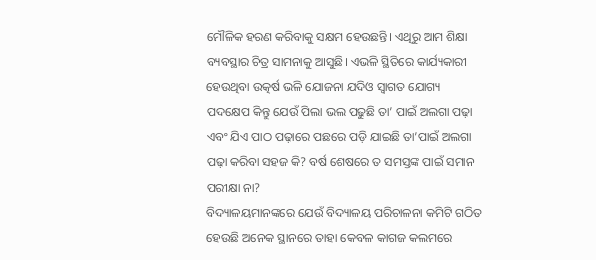ମୌଳିକ ହରଣ କରିବାକୁ ସକ୍ଷମ ହେଉଛନ୍ତି। ଏଥିରୁ ଆମ ଶିକ୍ଷା ବ୍ୟବସ୍ଥାର ଚିତ୍ର ସାମନାକୁ ଆସୁଛି। ଏଭଳି ସ୍ଥିତିରେ କାର୍ଯ୍ୟକାରୀ ହେଉଥିବା ଉତ୍କର୍ଷ ଭଳି ଯୋଜନା ଯଦିଓ ସ୍ବାଗତ ଯୋଗ୍ୟ ପଦକ୍ଷେପ କିନ୍ତୁ ଯେଉଁ ପିଲା ଭଲ ପଢୁଛି ତା’ ପାଇଁ ଅଲଗା ପଢ଼ା ଏବଂ ଯିଏ ପାଠ ପଢ଼ାରେ ପଛରେ ପଡ଼ି ଯାଇଛି ତା’ପାଇଁ ଅଲଗା ପଢ଼ା କରିବା ସହଜ କି? ବର୍ଷ ଶେଷରେ ତ ସମସ୍ତଙ୍କ ପାଇଁ ସମାନ ପରୀକ୍ଷା ନା?
ବିଦ୍ୟାଳୟମାନଙ୍କରେ ଯେଉଁ ବିଦ୍ୟାଳୟ ପରିଚାଳନା କମିଟି ଗଠିତ ହେଉଛି ଅନେକ ସ୍ଥାନରେ ତାହା କେବଳ କାଗଜ କଲମରେ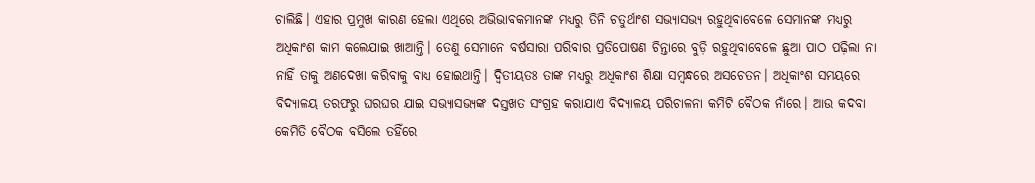ଚାଲିଛି। ଏହାର ପ୍ରମୁଖ କାରଣ ହେଲା ଏଥିରେ ଅଭିଭାବକମାନଙ୍କ ମଧ୍ୟରୁ ତିନି ଚତୁର୍ଥାଂଶ ସଭ୍ୟାସଭ୍ୟ ରହୁଥିବାବେଳେ ସେମାନଙ୍କ ମଧ୍ୟରୁ ଅଧିକାଂଶ କାମ କଲେଯାଇ ଖାଆନ୍ତି। ତେଣୁ ସେମାନେ ବର୍ଷସାରା ପରିବାର ପ୍ରତିପୋଷଣ ଚିନ୍ତାରେ ବୁଡ଼ି ରହୁଥିବାବେଳେ ଛୁଆ ପାଠ ପଢ଼ିଲା ନା ନାହିଁ ତାକୁ ଅଣଦେଖା କରିବାକୁ ବାଧ୍ୟ ହୋଇଥାନ୍ତି। ଦ୍ୱିତୀୟତଃ ତାଙ୍କ ମଧ୍ୟରୁ ଅଧିକାଂଶ ଶିକ୍ଷା ସମ୍ବନ୍ଧରେ ଅସଚେତନ। ଅଧିକାଂଶ ସମୟରେ ବିଦ୍ୟାଳୟ ତରଫରୁ ଘରଘର ଯାଇ ସଭ୍ୟାସଭ୍ୟଙ୍କ ଦସ୍ତଖତ ସଂଗ୍ରହ କରାଯାଏ ବିଦ୍ୟାଳୟ ପରିଚାଳନା କମିଟି ବୈଠକ ନାଁରେ। ଆଉ କଦବା କେମିତି ବୈଠକ ବସିଲେ ତହିଁରେ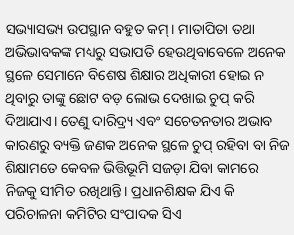ସଭ୍ୟାସଭ୍ୟ ଉପସ୍ଥାନ ବହୁତ କମ୍‌। ମାତାପିତା ତଥା ଅଭିଭାବକଙ୍କ ମଧ୍ୟରୁ ସଭାପତି ହେଉଥିବାବେଳେ ଅନେକ ସ୍ଥଳେ ସେମାନେ ବିଶେଷ ଶିକ୍ଷାର ଅଧିକାରୀ ହୋଇ ନ ଥିବାରୁ ତାଙ୍କୁ ଛୋଟ ବଡ଼ ଲୋଭ ଦେଖାଇ ଚୁପ୍‌ କରି ଦିଆଯାଏ। ତେଣୁ ଦାରିଦ୍ର୍ୟ ଏବଂ ସଚେତନତାର ଅଭାବ କାରଣରୁ ବ୍ୟକ୍ତି ଜଣକ ଅନେକ ସ୍ଥଳେ ଚୁପ୍‌ ରହିବା ବା ନିଜ ଶିକ୍ଷାମତେ କେବଳ ଭିତ୍ତିଭୂମି ସଜଡ଼ା ଯିବା କାମରେ ନିଜକୁ ସୀମିତ ରଖିଥାନ୍ତି। ପ୍ରଧାନଶିକ୍ଷକ ଯିଏ କି ପରିଚାଳନା କମିଟିର ସଂପାଦକ ସିଏ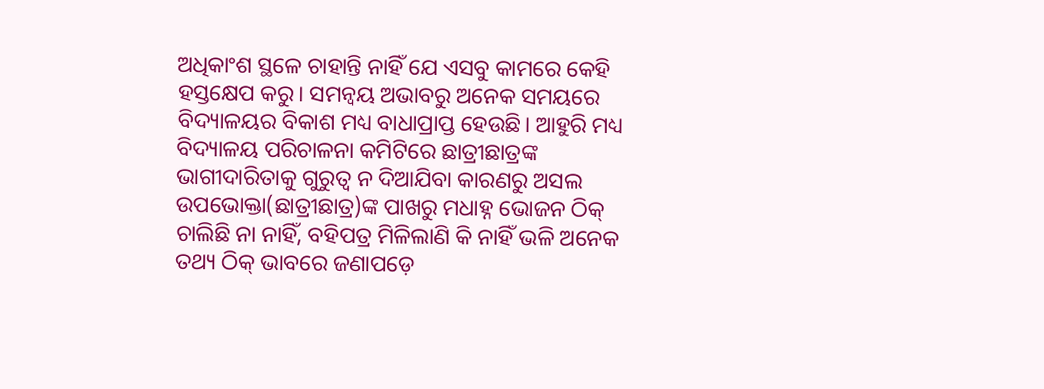ଅଧିକାଂଶ ସ୍ଥଳେ ଚାହାନ୍ତି ନାହିଁ ଯେ ଏସବୁ କାମରେ କେହି ହସ୍ତକ୍ଷେପ କରୁ। ସମନ୍ବୟ ଅଭାବରୁ ଅନେକ ସମୟରେ ବିଦ୍ୟାଳୟର ବିକାଶ ମଧ୍ୟ ବାଧାପ୍ରାପ୍ତ ହେଉଛି। ଆହୁରି ମଧ୍ୟ ବିଦ୍ୟାଳୟ ପରିଚାଳନା କମିଟିରେ ଛାତ୍ରୀଛାତ୍ରଙ୍କ ଭାଗୀଦାରିତାକୁ ଗୁରୁତ୍ୱ ନ ଦିଆଯିବା କାରଣରୁ ଅସଲ ଉପଭୋକ୍ତା(ଛାତ୍ରୀଛାତ୍ର)ଙ୍କ ପାଖରୁ ମଧାହ୍ନ ଭୋଜନ ଠିକ୍‌ ଚାଲିଛି ନା ନାହିଁ, ବହିପତ୍ର ମିଳିଲାଣି କି ନାହିଁ ଭଳି ଅନେକ ତଥ୍ୟ ଠିକ୍‌ ଭାବରେ ଜଣାପଡ଼େ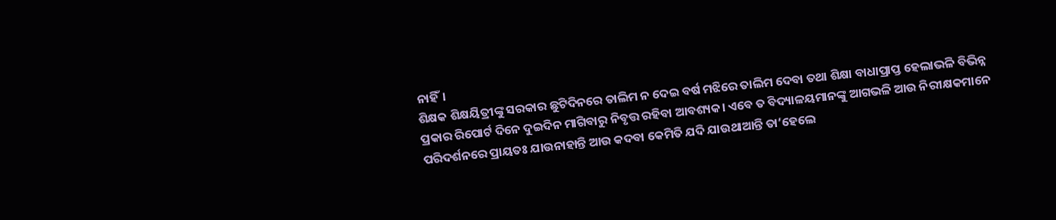ନାହିଁ।
ଶିକ୍ଷକ ଶିକ୍ଷୟିତ୍ରୀଙ୍କୁ ସରକାର ଛୁଟିଦିନରେ ତାଲିମ ନ ଦେଇ ବର୍ଷ ମଝିରେ ତାଲିମ ଦେବା ତଥା ଶିକ୍ଷା ବାଧାପ୍ରାପ୍ତ ହେଲାଭଳି ବିଭିନ୍ନ ପ୍ରକାର ରିପୋର୍ଟ ଦିନେ ଦୁଇଦିନ ମାଗିବାରୁ ନିବୃତ୍ତ ରହିବା ଆବଶ୍ୟକ। ଏବେ ତ ବିଦ୍ୟାଳୟମାନଙ୍କୁ ଆଗଭଳି ଆଉ ନିରୀକ୍ଷକମାନେ ପରିଦର୍ଶନରେ ପ୍ରାୟତଃ ଯାଉନାହାନ୍ତି ଆଉ କଦବା କେମିତି ଯଦି ଯାଉଥାଆନ୍ତି ତା’ହେଲେ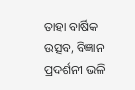ତାହା ବାର୍ଷିକ ଉତ୍ସବ, ବିଜ୍ଞାନ ପ୍ରଦର୍ଶନୀ ଭଳି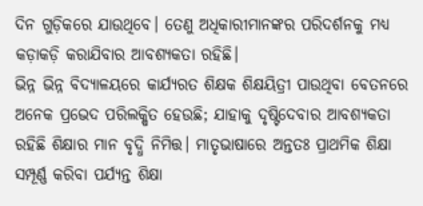ଦିନ ଗୁଡ଼ିକରେ ଯାଉଥିବେ। ତେଣୁ ଅଧିକାରୀମାନଙ୍କର ପରିଦର୍ଶନକୁ ମଧ୍ୟ କଡ଼ାକଡ଼ି କରାଯିବାର ଆବଶ୍ୟକତା ରହିଛି।
ଭିନ୍ନ ଭିନ୍ନ ବିଦ୍ୟାଳୟରେ କାର୍ଯ୍ୟରତ ଶିକ୍ଷକ ଶିକ୍ଷୟିତ୍ରୀ ପାଉଥିବା ବେତନରେ ଅନେକ ପ୍ରଭେଦ ପରିଲକ୍ଷିତ ହେଉଛି; ଯାହାକୁ ଦୃଷ୍ଟିଦେବାର ଆବଶ୍ୟକତା ରହିଛି ଶିକ୍ଷାର ମାନ ବୃଦ୍ଧି ନିମିତ୍ତ। ମାତୃଭାଷାରେ ଅନ୍ତତଃ ପ୍ରାଥମିକ ଶିକ୍ଷା ସମ୍ପୂର୍ଣ୍ଣ କରିବା ପର୍ଯ୍ୟନ୍ତ ଶିକ୍ଷା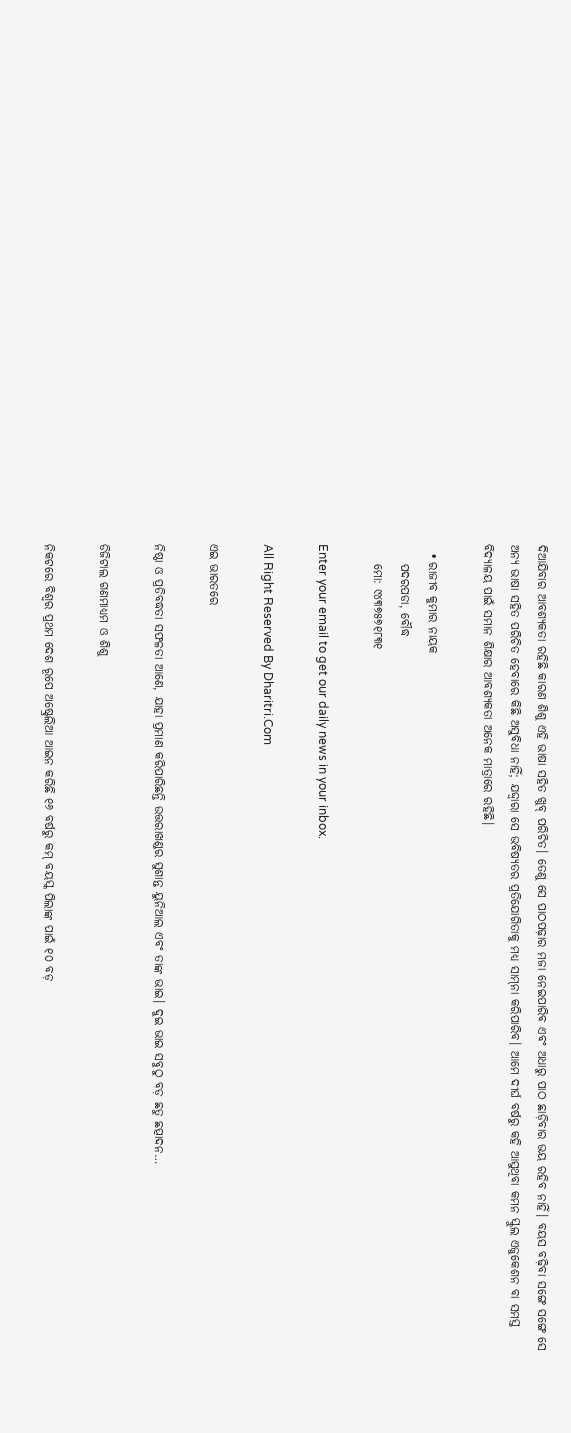ଦିଆଯିବାର ଆବଶ୍ୟକତା ରହିଛି କାରଣ ଶିଶୁ ଏହି ଭାଷା ସହିତ ଖୁବ୍‌ ପରିଚିତ। ତେଣୁ ସେ ପାଠପଢ଼ାର ମଜା ନେଇପାରିବ ଏବଂ ଅଧାରୁ ପାଠ ଛାଡ଼ିବାର ଭୟ ରହିବ ନାହିଁ। ବୟସ ବଢ଼ିବା ସଙ୍ଗେ ସଙ୍ଗେ ସେ ଅନ୍ୟ ଭାଷା ସହିତ ପରିଚିତ ହେବାରେ କିଛି ଅସୁବିଧା ନାହିଁ; ଯଦ୍ଦ୍ବାରା ସେ ଭବିଷ୍ୟତର ପ୍ରତିଯୋଗିତାକୁ ମଧ୍ୟ ସାମ୍‌ନା କରିପାରିବ। ଆମେ ଦୀର୍ଘ ବର୍ଷରୁ କହି ଆସୁଥିବା କମନ ସ୍କୁଲ ଏଜୁକେଶନ ବା ସମସ୍ତ ବିଦ୍ୟାଳୟ ପାଇଁ ସମାନ ଶିକ୍ଷାର ଆବଶ୍ୟକତା ଅନେକ ମାତ୍ରାରେ ରହିଛି।

  • ରାଜୀବ କୁମାର ନାୟକ
    ପଦରପଡା, ବୌଦ୍ଧ
    ମୋ: ୯୪୩୭୫୭୧୮୩୧

Enter your email to get our daily news in your inbox.

All Right Reserved By Dharitri.Com

ଏଇ ଭାରତରେ

ନିଷ୍ଠା ଓ ପ୍ରତିବଦ୍ଧତା ସଫଳତା ଆଣେ, ଯାହା ପ୍ରମାଣ କରିପାରିଛନ୍ତି ଉତ୍ତରାଖଣ୍ଡର ସୁଶାନ୍ତ ୟୁନିଆଲ ଏବଂ ତାଙ୍କ ଭାଇ। ଦୁଇ ଭାଇ ସବୁଠୁ ବଡ଼ ଛତୁ ଛତ୍ପାଦନ…

ଡିଜିଟାଲ ଗଣମାଧ୍ୟମ ଓ ଶିଶୁ

ନିକଟରେ ବିଶ୍ୱର ପ୍ରଥମ ଦେଶ ରୂପେ ଅଷ୍ଟ୍ରେଲିଆ ଆଇନ କରିଛି ୧୬ ବର୍ଷରୁ କମ୍‌ ବୟସ୍କ ପିଲାଙ୍କ ପାଇଁ ୧୦ ବଡ଼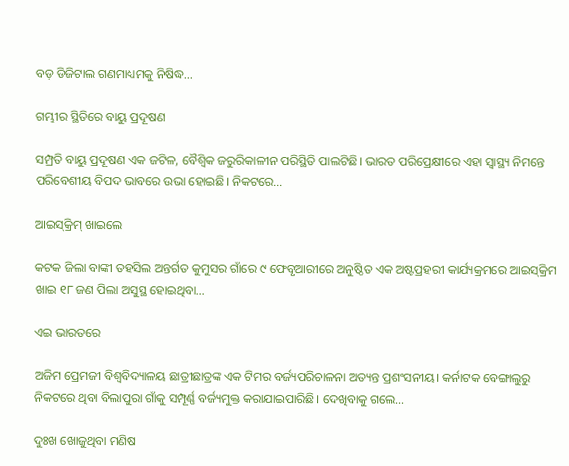ବଡ଼ ଡିଜିଟାଲ ଗଣମାଧ୍ୟମକୁ ନିଷିଦ୍ଧ…

ଗମ୍ଭୀର ସ୍ଥିତିରେ ବାୟୁ ପ୍ରଦୂଷଣ

ସମ୍ପ୍ରତି ବାୟୁ ପ୍ରଦୂଷଣ ଏକ ଜଟିଳ, ବୈଶ୍ୱିକ ଜରୁରିକାଳୀନ ପରିସ୍ଥିତି ପାଲଟିଛି। ଭାରତ ପରିପ୍ରେକ୍ଷୀରେ ଏହା ସ୍ବାସ୍ଥ୍ୟ ନିମନ୍ତେ ପରିବେଶୀୟ ବିପଦ ଭାବରେ ଉଭା ହୋଇଛି। ନିକଟରେ…

ଆଇସ୍‌କ୍ରିମ୍‌ ଖାଇଲେ

କଟକ ଜିଲା ବାଙ୍କୀ ତହସିଲ ଅନ୍ତର୍ଗତ କୁମୁସର ଗାଁରେ ୯ ଫେବୃଆରୀରେ ଅନୁଷ୍ଠିତ ଏକ ଅଷ୍ଟପ୍ରହରୀ କାର୍ଯ୍ୟକ୍ରମରେ ଆଇସ୍‌କ୍ରିମ ଖାଇ ୧୮ ଜଣ ପିଲା ଅସୁସ୍ଥ ହୋଇଥିବା…

ଏଇ ଭାରତରେ

ଅଜିମ ପ୍ରେମଜୀ ବିଶ୍ୱବିଦ୍ୟାଳୟ ଛାତ୍ରୀଛାତ୍ରଙ୍କ ଏକ ଟିମର ବର୍ଜ୍ୟପରିଚାଳନା ଅତ୍ୟନ୍ତ ପ୍ରଶଂସନୀୟ। କର୍ନାଟକ ବେଙ୍ଗାଲୁରୁ ନିକଟରେ ଥିବା ବିଲାପୁରା ଗାଁକୁ ସମ୍ପୂର୍ଣ୍ଣ ବର୍ଜ୍ୟମୁକ୍ତ କରାଯାଇପାରିଛି। ଦେଖିବାକୁ ଗଲେ…

ଦୁଃଖ ଖୋଜୁଥିବା ମଣିଷ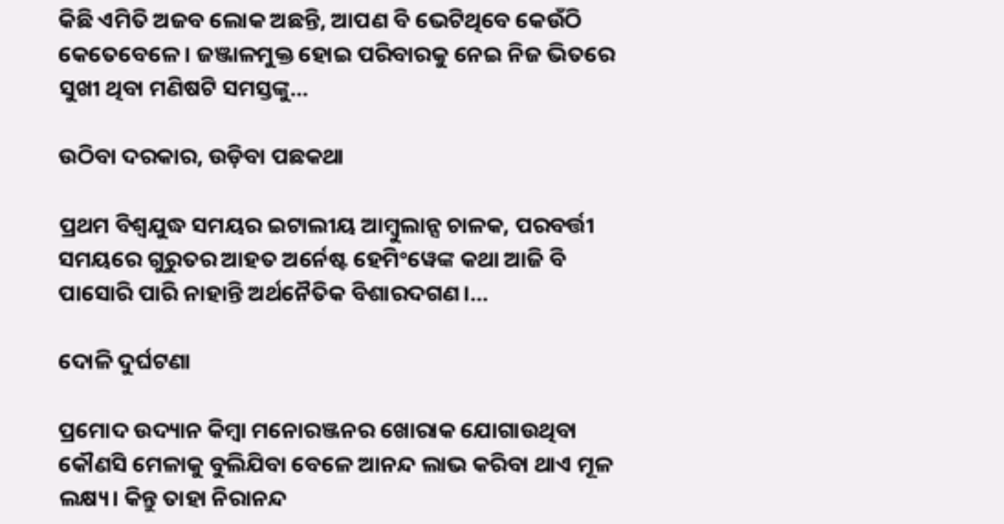କିଛି ଏମିତି ଅଜବ ଲୋକ ଅଛନ୍ତି, ଆପଣ ବି ଭେଟିଥିବେ କେଉଁଠି କେତେବେଳେ। ଜଞ୍ଜାଳମୁକ୍ତ ହୋଇ ପରିବାରକୁ ନେଇ ନିଜ ଭିତରେ ସୁଖୀ ଥିବା ମଣିଷଟି ସମସ୍ତଙ୍କୁ…

ଉଠିବା ଦରକାର, ଉଡ଼ିବା ପଛକଥା

ପ୍ରଥମ ବିଶ୍ୱଯୁଦ୍ଧ ସମୟର ଇଟାଲୀୟ ଆମ୍ବୁଲାନ୍ସ ଚାଳକ, ପରବର୍ତ୍ତୀ ସମୟରେ ଗୁରୁତର ଆହତ ଅର୍ନେଷ୍ଟ ହେମିଂୱେଙ୍କ କଥା ଆଜି ବି ପାସୋରି ପାରି ନାହାନ୍ତି ଅର୍ଥନୈତିକ ବିଶାରଦଗଣ।…

ଦୋଳି ଦୁର୍ଘଟଣା

ପ୍ରମୋଦ ଉଦ୍ୟାନ କିମ୍ବା ମନୋରଞ୍ଜନର ଖୋରାକ ଯୋଗାଉଥିବା କୌଣସି ମେଳାକୁ ବୁଲିଯିବା ବେଳେ ଆନନ୍ଦ ଲାଭ କରିବା ଥାଏ ମୂଳ ଲକ୍ଷ୍ୟ। କିନ୍ତୁ ତାହା ନିରାନନ୍ଦ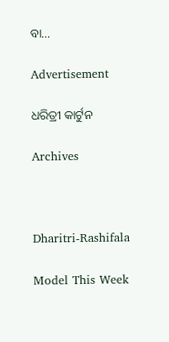ବା…

Advertisement

ଧରିତ୍ରୀ କାର୍ଟୁନ

Archives



Dharitri-Rashifala

Model This Week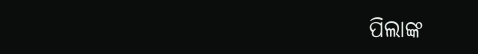ପିଲାଙ୍କ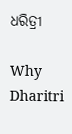ଧରିତ୍ରୀ

Why Dharitri